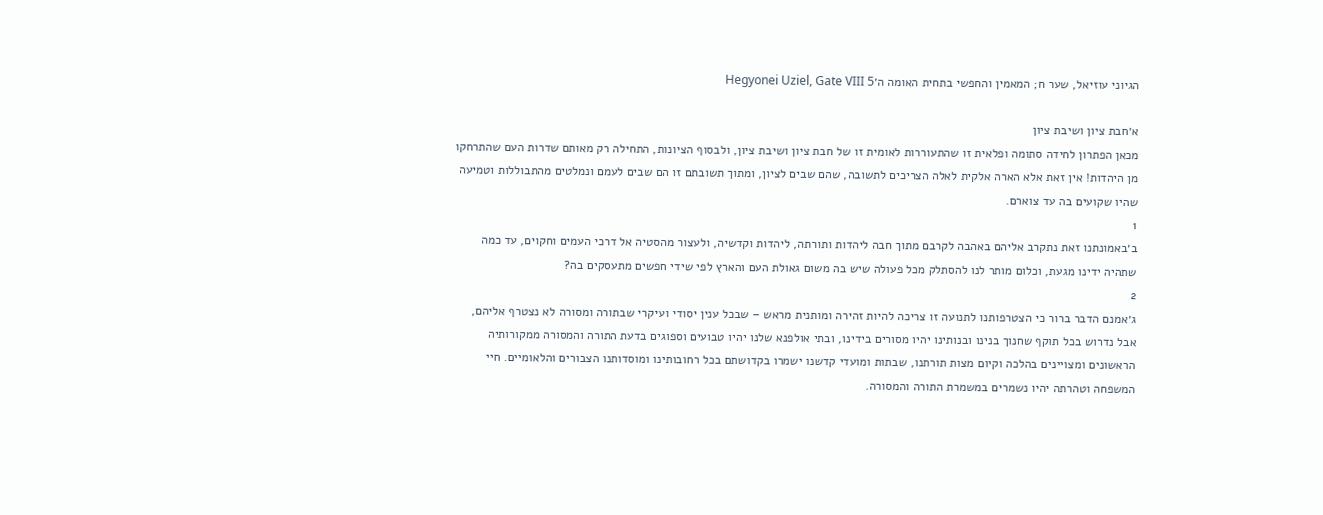הגיוני עוזיאל, שער ח; המאמין והחפשי בתחית האומה ה׳Hegyonei Uziel, Gate VIII 5

א׳חבת ציון ושיבת ציון
מכאן הפתרון לחידה סתומה ופלאית זו שהתעוררות לאומית זו של חבת ציון ושיבת ציון, ולבסוף הציונות, התחילה רק מאותם שדרות העם שהתרחקו מן היהדות! אין זאת אלא הארה אלקית לאלה הצריכים לתשובה, שהם שבים לציון, ומתוך תשובתם זו הם שבים לעמם ונמלטים מהתבוללות וטמיעה שהיו שקועים בה עד צוארם.
1
ב׳באמונתנו זאת נתקרב אליהם באהבה לקרבם מתוך חבה ליהדות ותורתה, ליהדות וקדשיה, ולעצור מהסטיה אל דרכי העמים וחקוים, עד כמה שתהיה ידינו מגעת, וכלום מותר לנו להסתלק מכל פעולה שיש בה משום גאולת העם והארץ לפי שידי חפשים מתעסקים בה?
2
ג׳אמנם הדבר ברור כי הצטרפותנו לתנועה זו צריכה להיות זהירה ומותנית מראש – שבכל ענין יסודי ועיקרי שבתורה ומסורה לא נצטרף אליהם, אבל נדרוש בכל תוקף שחנוך בנינו ובנותינו יהיו מסורים בידינו, ובתי אולפנא שלנו יהיו טבועים וספוגים בדעת התורה והמסורה ממקורותיה הראשונים ומצויינים בהלכה וקיום מצות תורתנו, שבתות ומועדי קדשנו ישמרו בקדושתם בכל רחובותינו ומוסדותנו הצבורים והלאומיים. חיי המשפחה וטהרתה יהיו נשמרים במשמרת התורה והמסורה.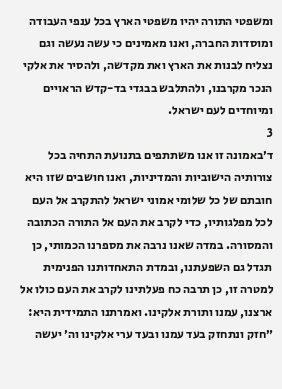ומשפטי התורה יהיו משפטי הארץ בכל ענפי העבודה ומוסדות החברה, ואנו מאמינים כי עשה נעשה וגם נצליח לבנות את הארץ ואת מקדשה, ולהסיר את אלקי הנכר מקרבנו, ולהתלבש בבגדי בד-קדש הראויים ומיוחדים לעם ישראל.
3
ד׳באמונה זו אנו משתתפים בתנועת התחיה בכל צורותיה הישוביות והמדיניות, ואנו חושבים שזו היא חובתם של כל שלומי אמוני ישראל להתקרב אל העם לכל מפלגותיו, כדי לקרב את העם אל התורה הכתובה והמסורה. במדה שאנו נרבה את מספרנו הכמותי, כן תגדל גם השפעתנו, ובמדת התאחדותנו הפנימית למטרה זו, כן תרבה כח פעלתינו לקרב את העם כולו אל ארצנו, עמנו ותורת אלקינו. ואמרתנו התמידית היא: ״חזק ונתחזק בעד עמנו ובעד ערי אלקינו וה׳ יעשה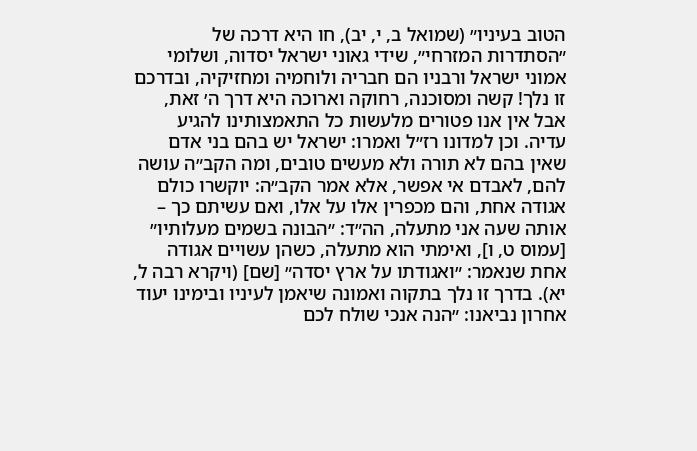הטוב בעיניו״ (שמואל ב, י, יב), חו היא דרכה של ״הסתדרות המזרחי״, שידי גאוני ישראל יסדוה, ושלומי אמוני ישראל ורבניו הם חבריה ולוחמיה ומחזיקיה, ובדרכם זו נלך! קשה ומסוכנה, רחוקה וארוכה היא דרך ה׳ זאת, אבל אין אנו פטורים מלעשות כל התאמצותינו להגיע עדיה. וכן למדונו רז״ל ואמרו: ישראל יש בהם בני אדם שאין בהם לא תורה ולא מעשים טובים, ומה הקב״ה עושה להם, לאבדם אי אפשר, אלא אמר הקב״ה: יוקשרו כולם אגודה אחת, והם מכפרין אלו על אלו, ואם עשיתם כך – אותה שעה אני מתעלה, הה״ד: ״הבונה בשמים מעלותיו״ [עמוס ט, ו], ואימתי הוא מתעלה, כשהן עשויים אגודה אחת שנאמר: ״ואגודתו על ארץ יסדה״ [שם] (ויקרא רבה ל, יא). בדרך זו נלך בתקוה ואמונה שיאמן לעיניו ובימינו יעוד אחרון נביאנו: ״הנה אנכי שולח לכם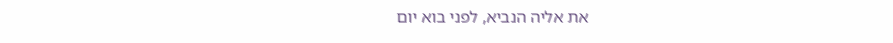את אליה הנביא, לפני בוא יום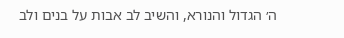ה׳ הגדול והנורא, והשיב לב אבות על בנים ולב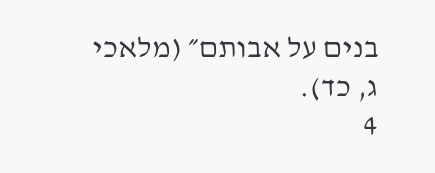בנים על אבותם״ (מלאכי ג, כד).
4